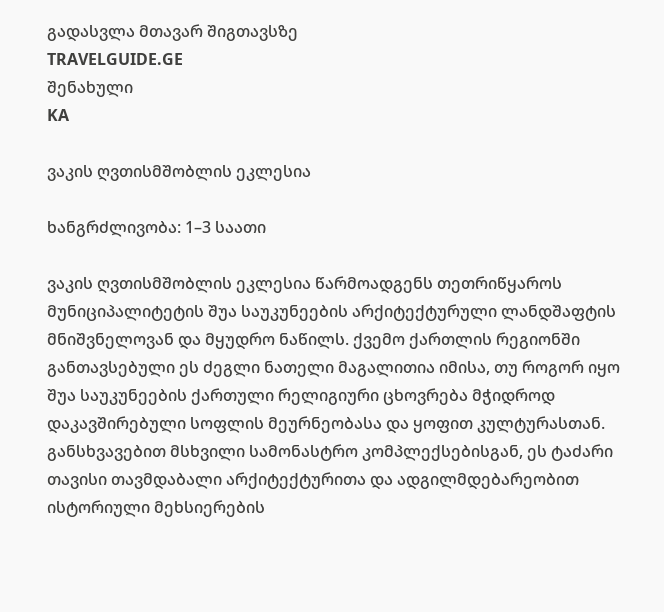გადასვლა მთავარ შიგთავსზე
TRAVELGUIDE.GE
შენახული
KA

ვაკის ღვთისმშობლის ეკლესია

ხანგრძლივობა: 1–3 საათი

ვაკის ღვთისმშობლის ეკლესია წარმოადგენს თეთრიწყაროს მუნიციპალიტეტის შუა საუკუნეების არქიტექტურული ლანდშაფტის მნიშვნელოვან და მყუდრო ნაწილს. ქვემო ქართლის რეგიონში განთავსებული ეს ძეგლი ნათელი მაგალითია იმისა, თუ როგორ იყო შუა საუკუნეების ქართული რელიგიური ცხოვრება მჭიდროდ დაკავშირებული სოფლის მეურნეობასა და ყოფით კულტურასთან. განსხვავებით მსხვილი სამონასტრო კომპლექსებისგან, ეს ტაძარი თავისი თავმდაბალი არქიტექტურითა და ადგილმდებარეობით ისტორიული მეხსიერების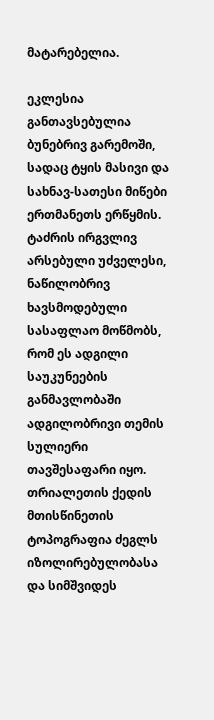მატარებელია.

ეკლესია განთავსებულია ბუნებრივ გარემოში, სადაც ტყის მასივი და სახნავ-სათესი მიწები ერთმანეთს ერწყმის. ტაძრის ირგვლივ არსებული უძველესი, ნაწილობრივ ხავსმოდებული სასაფლაო მოწმობს, რომ ეს ადგილი საუკუნეების განმავლობაში ადგილობრივი თემის სულიერი თავშესაფარი იყო. თრიალეთის ქედის მთისწინეთის ტოპოგრაფია ძეგლს იზოლირებულობასა და სიმშვიდეს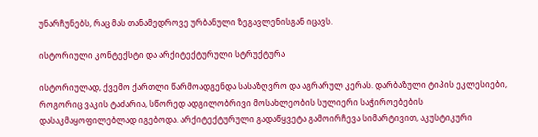უნარჩუნებს, რაც მას თანამედროვე ურბანული ზეგავლენისგან იცავს.

ისტორიული კონტექსტი და არქიტექტურული სტრუქტურა

ისტორიულად, ქვემო ქართლი წარმოადგენდა სასაზღვრო და აგრარულ კერას. დარბაზული ტიპის ეკლესიები, როგორიც ვაკის ტაძარია, სწორედ ადგილობრივი მოსახლეობის სულიერი საჭიროებების დასაკმაყოფილებლად იგებოდა. არქიტექტურული გადაწყვეტა გამოირჩევა სიმარტივით, აკუსტიკური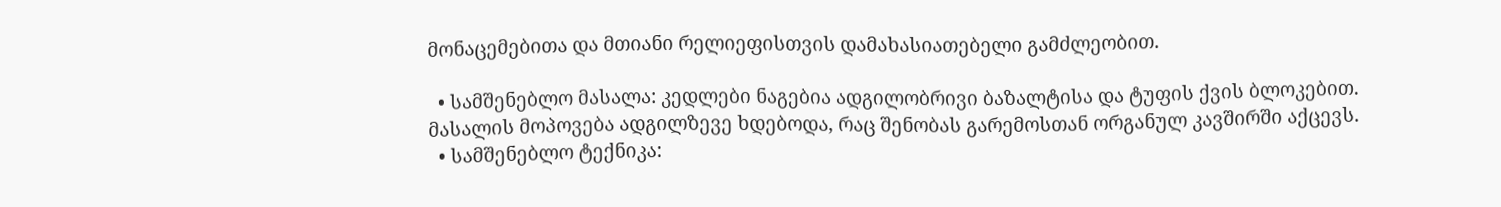მონაცემებითა და მთიანი რელიეფისთვის დამახასიათებელი გამძლეობით.

  • სამშენებლო მასალა: კედლები ნაგებია ადგილობრივი ბაზალტისა და ტუფის ქვის ბლოკებით. მასალის მოპოვება ადგილზევე ხდებოდა, რაც შენობას გარემოსთან ორგანულ კავშირში აქცევს.
  • სამშენებლო ტექნიკა: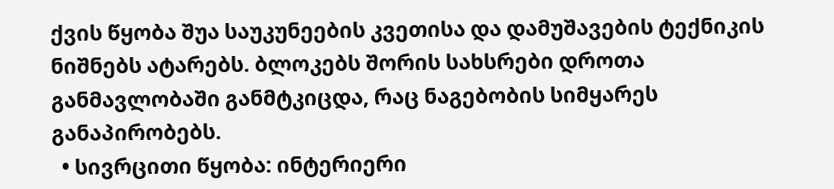ქვის წყობა შუა საუკუნეების კვეთისა და დამუშავების ტექნიკის ნიშნებს ატარებს. ბლოკებს შორის სახსრები დროთა განმავლობაში განმტკიცდა, რაც ნაგებობის სიმყარეს განაპირობებს.
  • სივრცითი წყობა: ინტერიერი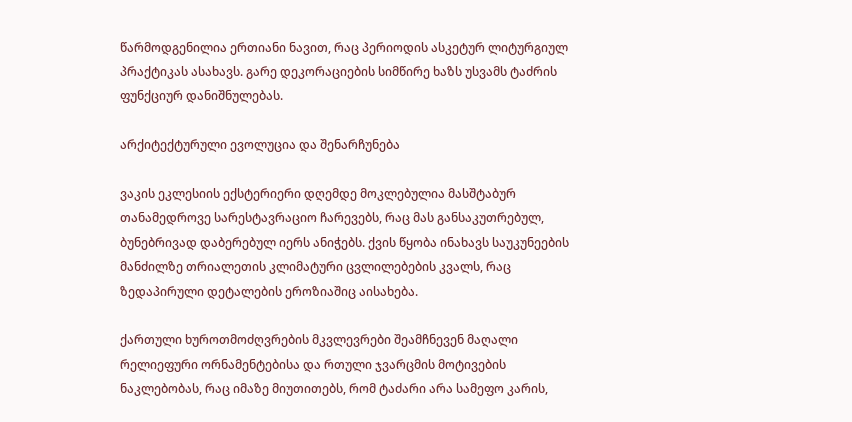წარმოდგენილია ერთიანი ნავით, რაც პერიოდის ასკეტურ ლიტურგიულ პრაქტიკას ასახავს. გარე დეკორაციების სიმწირე ხაზს უსვამს ტაძრის ფუნქციურ დანიშნულებას.

არქიტექტურული ევოლუცია და შენარჩუნება

ვაკის ეკლესიის ექსტერიერი დღემდე მოკლებულია მასშტაბურ თანამედროვე სარესტავრაციო ჩარევებს, რაც მას განსაკუთრებულ, ბუნებრივად დაბერებულ იერს ანიჭებს. ქვის წყობა ინახავს საუკუნეების მანძილზე თრიალეთის კლიმატური ცვლილებების კვალს, რაც ზედაპირული დეტალების ეროზიაშიც აისახება.

ქართული ხუროთმოძღვრების მკვლევრები შეამჩნევენ მაღალი რელიეფური ორნამენტებისა და რთული ჯვარცმის მოტივების ნაკლებობას, რაც იმაზე მიუთითებს, რომ ტაძარი არა სამეფო კარის,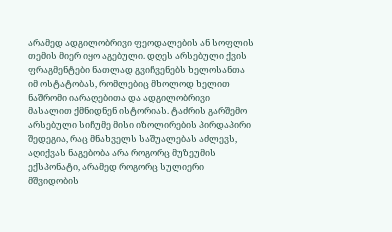არამედ ადგილობრივი ფეოდალების ან სოფლის თემის მიერ იყო აგებული. დღეს არსებული ქვის ფრაგმენტები ნათლად გვიჩვენებს ხელოსანთა იმ ოსტატობას, რომლებიც მხოლოდ ხელით ნაშრომი იარაღებითა და ადგილობრივი მასალით ქმნიდნენ ისტორიას. ტაძრის გარშემო არსებული სიჩუმე მისი იზოლირების პირდაპირი შედეგია, რაც მნახველს საშუალებას აძლევს, აღიქვას ნაგებობა არა როგორც მუზეუმის ექსპონატი, არამედ როგორც სულიერი მშვიდობის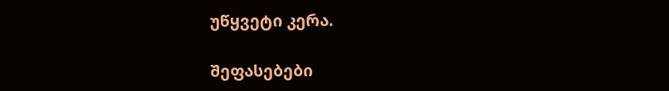უწყვეტი კერა.

შეფასებები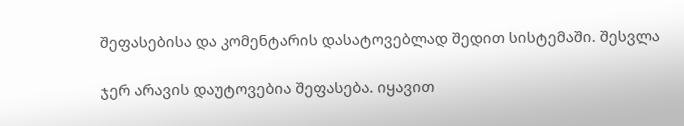შეფასებისა და კომენტარის დასატოვებლად შედით სისტემაში. შესვლა

ჯერ არავის დაუტოვებია შეფასება. იყავით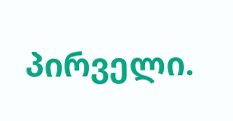პირველი.